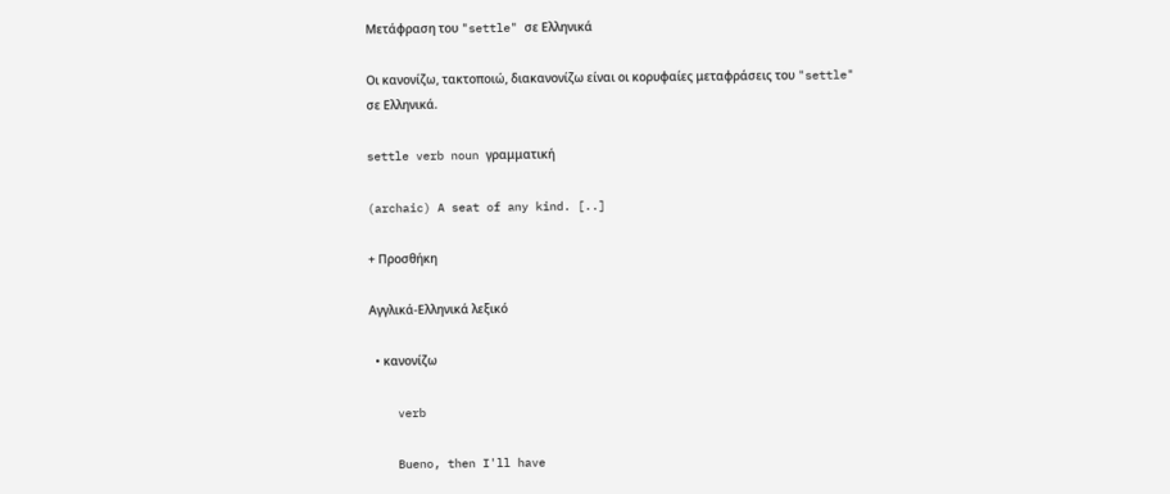Μετάφραση του "settle" σε Ελληνικά

Οι κανονίζω, τακτοποιώ, διακανονίζω είναι οι κορυφαίες μεταφράσεις του "settle" σε Ελληνικά.

settle verb noun γραμματική

(archaic) A seat of any kind. [..]

+ Προσθήκη

Αγγλικά-Ελληνικά λεξικό

  • κανονίζω

    verb

    Bueno, then I'll have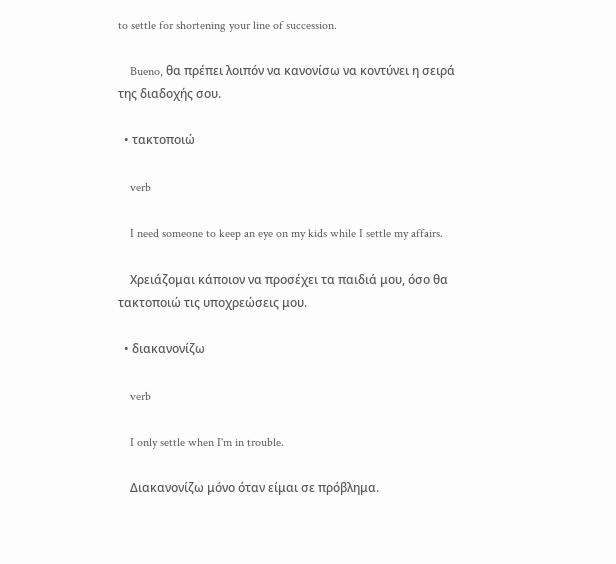to settle for shortening your line of succession.

    Bueno, θα πρέπει λοιπόν να κανονίσω να κοντύνει η σειρά της διαδοχής σου.

  • τακτοποιώ

    verb

    I need someone to keep an eye on my kids while I settle my affairs.

    Χρειάζομαι κάποιον να προσέχει τα παιδιά μου, όσο θα τακτοποιώ τις υποχρεώσεις μου.

  • διακανονίζω

    verb

    I only settle when I'm in trouble.

    Διακανονίζω μόνο όταν είμαι σε πρόβλημα.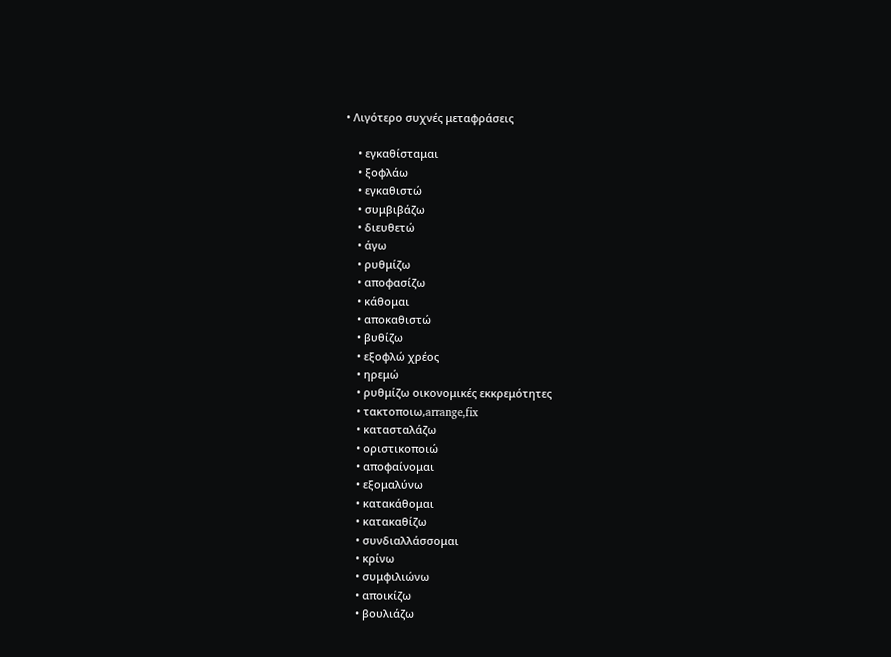• Λιγότερο συχνές μεταφράσεις

    • εγκαθίσταμαι
    • ξοφλάω
    • εγκαθιστώ
    • συμβιβάζω
    • διευθετώ
    • άγω
    • ρυθμίζω
    • αποφασίζω
    • κάθομαι
    • αποκαθιστώ
    • βυθίζω
    • εξοφλώ χρέος
    • ηρεμώ
    • ρυθμίζω οικονομικές εκκρεμότητες
    • τακτοποιω,arrange,fix
    • κατασταλάζω
    • οριστικοποιώ
    • αποφαίνομαι
    • εξομαλύνω
    • κατακάθομαι
    • κατακαθίζω
    • συνδιαλλάσσομαι
    • κρίνω
    • συμφιλιώνω
    • αποικίζω
    • βουλιάζω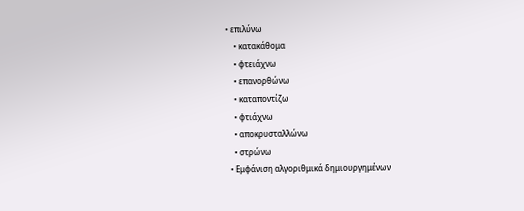• επιλύνω
    • κατακάθομα
    • φτειάχνω
    • επανορθώνω
    • καταποντίζω
    • φτιάχνω
    • αποκρυσταλλώνω
    • στρώνω
  • Εμφάνιση αλγοριθμικά δημιουργημένων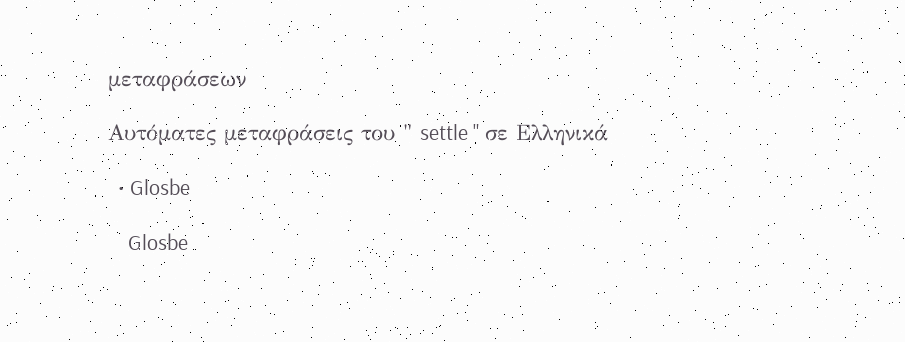μεταφράσεων

Αυτόματες μεταφράσεις του " settle " σε Ελληνικά

  • Glosbe

    Glosbe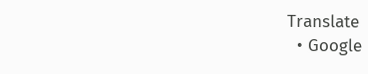Translate
  • Google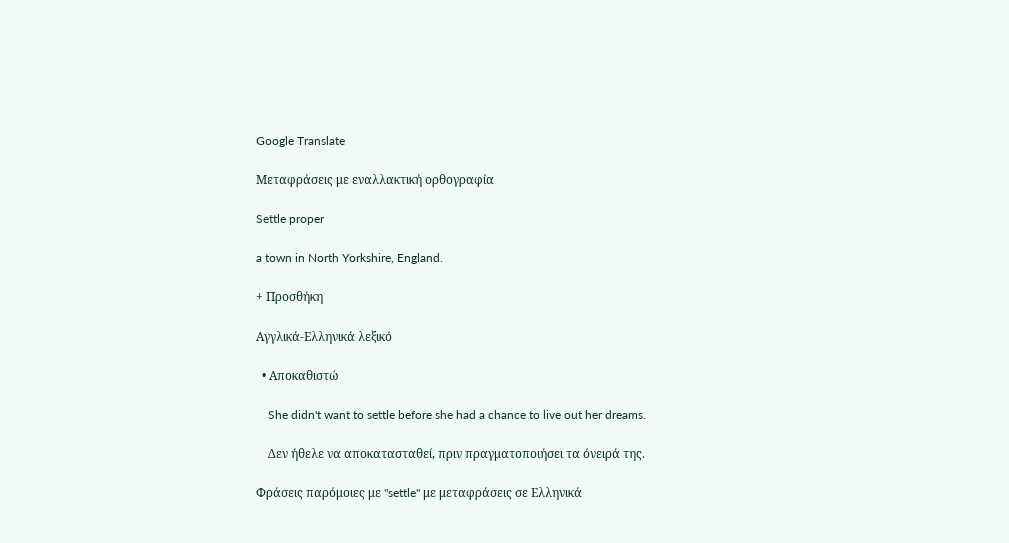Google Translate

Μεταφράσεις με εναλλακτική ορθογραφία

Settle proper

a town in North Yorkshire, England.

+ Προσθήκη

Αγγλικά-Ελληνικά λεξικό

  • Αποκαθιστώ

    She didn't want to settle before she had a chance to live out her dreams.

    Δεν ήθελε να αποκατασταθεί, πριν πραγματοποιήσει τα όνειρά της.

Φράσεις παρόμοιες με "settle" με μεταφράσεις σε Ελληνικά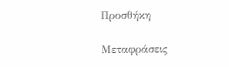Προσθήκη

Μεταφράσεις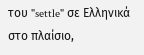του "settle" σε Ελληνικά στο πλαίσιο,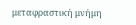μεταφραστική μνήμη